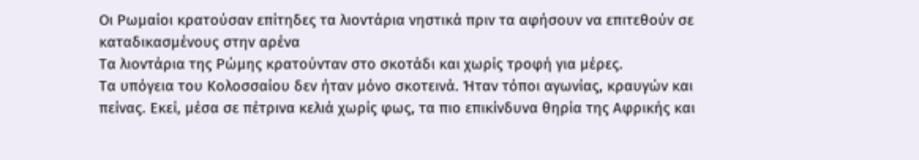Οι Ρωμαίοι κρατούσαν επίτηδες τα λιοντάρια νηστικά πριν τα αφήσουν να επιτεθούν σε καταδικασμένους στην αρένα
Τα λιοντάρια της Ρώμης κρατούνταν στο σκοτάδι και χωρίς τροφή για μέρες.
Τα υπόγεια του Κολοσσαίου δεν ήταν μόνο σκοτεινά. Ήταν τόποι αγωνίας, κραυγών και πείνας. Εκεί, μέσα σε πέτρινα κελιά χωρίς φως, τα πιο επικίνδυνα θηρία της Αφρικής και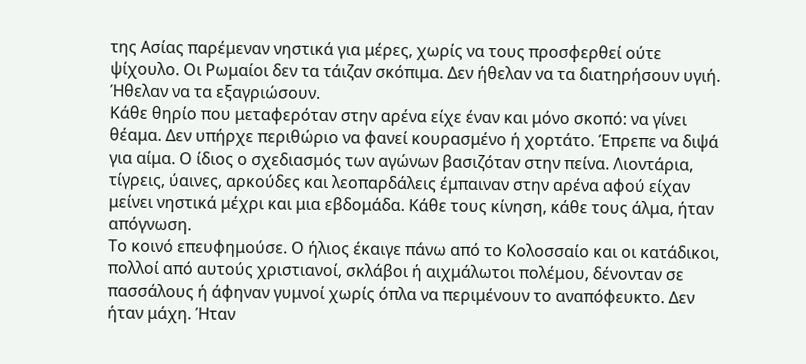της Ασίας παρέμεναν νηστικά για μέρες, χωρίς να τους προσφερθεί ούτε ψίχουλο. Οι Ρωμαίοι δεν τα τάιζαν σκόπιμα. Δεν ήθελαν να τα διατηρήσουν υγιή. Ήθελαν να τα εξαγριώσουν.
Κάθε θηρίο που μεταφερόταν στην αρένα είχε έναν και μόνο σκοπό: να γίνει θέαμα. Δεν υπήρχε περιθώριο να φανεί κουρασμένο ή χορτάτο. Έπρεπε να διψά για αίμα. Ο ίδιος ο σχεδιασμός των αγώνων βασιζόταν στην πείνα. Λιοντάρια, τίγρεις, ύαινες, αρκούδες και λεοπαρδάλεις έμπαιναν στην αρένα αφού είχαν μείνει νηστικά μέχρι και μια εβδομάδα. Κάθε τους κίνηση, κάθε τους άλμα, ήταν απόγνωση.
Το κοινό επευφημούσε. Ο ήλιος έκαιγε πάνω από το Κολοσσαίο και οι κατάδικοι, πολλοί από αυτούς χριστιανοί, σκλάβοι ή αιχμάλωτοι πολέμου, δένονταν σε πασσάλους ή άφηναν γυμνοί χωρίς όπλα να περιμένουν το αναπόφευκτο. Δεν ήταν μάχη. Ήταν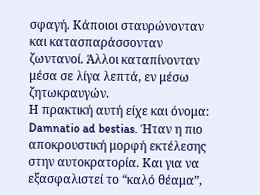σφαγή. Κάποιοι σταυρώνονταν και κατασπαράσσονταν ζωντανοί. Άλλοι καταπίνονταν μέσα σε λίγα λεπτά, εν μέσω ζητωκραυγών.
Η πρακτική αυτή είχε και όνομα: Damnatio ad bestias. Ήταν η πιο αποκρουστική μορφή εκτέλεσης στην αυτοκρατορία. Και για να εξασφαλιστεί το “καλό θέαμα”,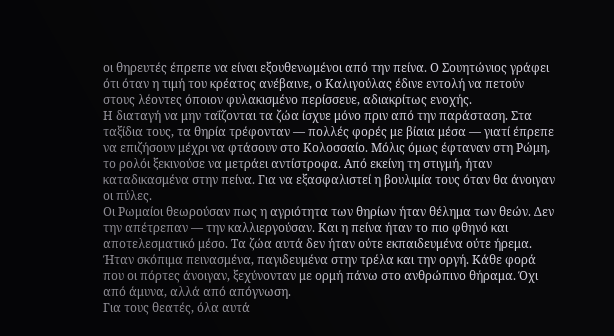οι θηρευτές έπρεπε να είναι εξουθενωμένοι από την πείνα. Ο Σουητώνιος γράφει ότι όταν η τιμή του κρέατος ανέβαινε, ο Καλιγούλας έδινε εντολή να πετούν στους λέοντες όποιον φυλακισμένο περίσσευε, αδιακρίτως ενοχής.
Η διαταγή να μην ταΐζονται τα ζώα ίσχυε μόνο πριν από την παράσταση. Στα ταξίδια τους, τα θηρία τρέφονταν — πολλές φορές με βίαια μέσα — γιατί έπρεπε να επιζήσουν μέχρι να φτάσουν στο Κολοσσαίο. Μόλις όμως έφταναν στη Ρώμη, το ρολόι ξεκινούσε να μετράει αντίστροφα. Από εκείνη τη στιγμή, ήταν καταδικασμένα στην πείνα. Για να εξασφαλιστεί η βουλιμία τους όταν θα άνοιγαν οι πύλες.
Οι Ρωμαίοι θεωρούσαν πως η αγριότητα των θηρίων ήταν θέλημα των θεών. Δεν την απέτρεπαν — την καλλιεργούσαν. Και η πείνα ήταν το πιο φθηνό και αποτελεσματικό μέσο. Τα ζώα αυτά δεν ήταν ούτε εκπαιδευμένα ούτε ήρεμα. Ήταν σκόπιμα πεινασμένα, παγιδευμένα στην τρέλα και την οργή. Κάθε φορά που οι πόρτες άνοιγαν, ξεχύνονταν με ορμή πάνω στο ανθρώπινο θήραμα. Όχι από άμυνα, αλλά από απόγνωση.
Για τους θεατές, όλα αυτά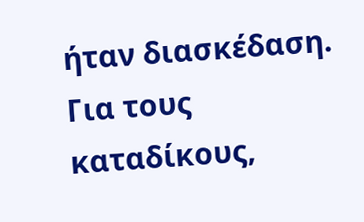ήταν διασκέδαση. Για τους καταδίκους,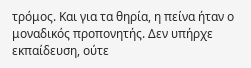τρόμος. Και για τα θηρία, η πείνα ήταν ο μοναδικός προπονητής. Δεν υπήρχε εκπαίδευση, ούτε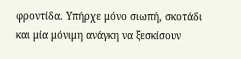φροντίδα. Υπήρχε μόνο σιωπή, σκοτάδι και μία μόνιμη ανάγκη να ξεσκίσουν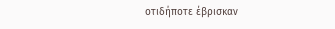οτιδήποτε έβρισκαν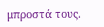μπροστά τους.